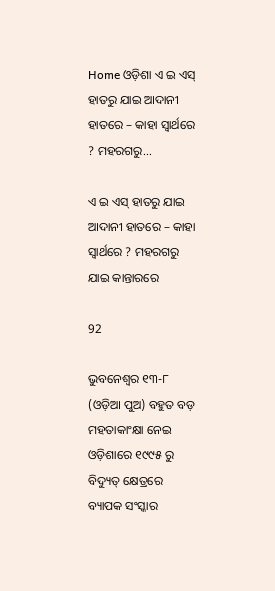Home ଓଡ଼ିଶା ଏ ଇ ଏସ୍‌ ହାତରୁ ଯାଇ ଆଦାନୀ ହାତରେ – କାହା ସ୍ୱାର୍ଥରେ ? ମହରଗରୁ...

ଏ ଇ ଏସ୍‌ ହାତରୁ ଯାଇ ଆଦାନୀ ହାତରେ – କାହା ସ୍ୱାର୍ଥରେ ? ମହରଗରୁ ଯାଇ କାନ୍ତାରରେ

92

ଭୁବନେଶ୍ୱର ୧୩-୮ (ଓଡ଼ିଆ ପୁଅ) ବହୁତ ବଡ଼ ମହତାକାଂକ୍ଷା ନେଇ ଓଡ଼ିଶାରେ ୧୯୯୫ ରୁ ବିଦ୍ୟୁତ୍ କ୍ଷେତ୍ରରେ ବ୍ୟାପକ ସଂସ୍କାର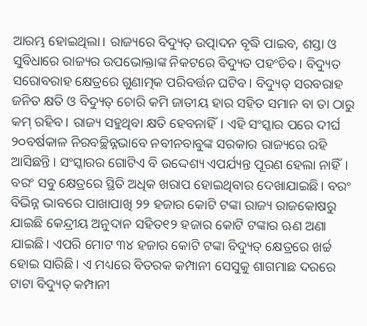ଆରମ୍ଭ ହୋଇଥିଲା। ରାଜ୍ୟରେ ବିଦ୍ୟୁତ୍ ଉତ୍ପାଦନ ବୃଦ୍ଧି ପାଇବ, ଶସ୍ତା ଓ ସୁବିଧାରେ ରାଜ୍ୟର ଉପଭୋକ୍ତାଙ୍କ ନିକଟରେ ବିଦ୍ୟୁତ ପହଂଚିବ। ବିଦ୍ୟୁତ ସରୋବରାହ କ୍ଷେତ୍ରରେ ଗୁଣାତ୍ମକ ପରିବର୍ତ୍ତନ ଘଟିବ। ବିଦ୍ୟୁତ୍ ସରବରାହ ଜନିତ କ୍ଷତି ଓ ବିଦ୍ୟୁତ୍ ଚୋରି କମି ଜାତୀୟ ହାର ସହିତ ସମାନ ବା ତା ଠାରୁ କମ୍ ରହିବ। ରାଜ୍ୟ ସହୁଥିବା କ୍ଷତି ହେବନାହିଁ। ଏହି ସଂସ୍କାର ପରେ ଦୀର୍ଘ ୨୦ବର୍ଷକାଳ ନିରବଚ୍ଛିନ୍ନଭାବେ ନବୀନବାବୁଙ୍କ ସରକାର ରାଜ୍ୟରେ ରହି ଆସିଛନ୍ତି। ସଂସ୍କାରର ଗୋଟିଏ ବି ଉଦ୍ଦେଶ୍ୟ ଏପର୍ଯ୍ୟନ୍ତ ପୂରଣ ହେଲା ନାହିଁ। ବରଂ ସବୁ କ୍ଷେତ୍ରରେ ସ୍ଥିତି ଅଧିକ ଖରାପ ହୋଇଥିବାର ଦେଖାଯାଇଛି। ବରଂ ବିଭିନ୍ନ ଭାବରେ ପାଖାପାଖି ୨୨ ହଜାର କୋଟି ଟଙ୍କା ରାଜ୍ୟ ରାଜକୋଷରୁ ଯାଇଛି କେନ୍ଦ୍ରୀୟ ଅନୁଦାନ ସହିତ୧୨ ହଜାର କୋଟି ଟଙ୍କାର ଋଣ ଅଣା ଯାଇଛି। ଏପରି ମୋଟ ୩୪ ହଜାର କୋଟି ଟଙ୍କା ବିଦ୍ୟୁତ୍ କ୍ଷେତ୍ରରେ ଖର୍ଚ୍ଚ ହୋଇ ସାରିଛି। ଏ ମଧ୍ୟରେ ବିତରକ କମ୍ପାନୀ ସେସୁକୁ ଶାଗମାଛ ଦରରେ ଟାଟା ବିଦ୍ୟୁତ୍ କମ୍ପାନୀ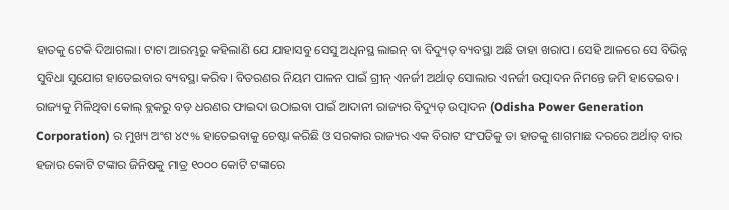ହାତକୁ ଟେକି ଦିଆଗଲା। ଟାଟା ଆରମ୍ଭରୁ କହିଲାଣି ଯେ ଯାହାସବୁ ସେସୁ ଅଧିନସ୍ଥ ଲାଇନ୍ ବା ବିଦ୍ୟୁତ୍ ବ୍ୟବସ୍ଥା ଅଛି ତାହା ଖରାପ। ସେହି ଆଳରେ ସେ ବିଭିନ୍ନ ସୁବିଧା ସୁଯୋଗ ହାତେଇବାର ବ୍ୟବସ୍ଥା କରିବ। ବିତରଣର ନିୟମ ପାଳନ ପାଇଁ ଗ୍ରୀନ୍ ଏନର୍ଜୀ ଅର୍ଥାତ୍ ସୋଲାର ଏନର୍ଜୀ ଉତ୍ପାଦନ ନିମନ୍ତେ ଜମି ହାତେଇବ। ରାଜ୍ୟକୁ ମିଳିଥିବା କୋଲ୍ ବ୍ଲକରୁ ବଡ଼ ଧରଣର ଫାଇଦା ଉଠାଇବା ପାଇଁ ଆଦାନୀ ରାଜ୍ୟର ବିଦ୍ୟୁତ୍ ଉତ୍ପାଦନ (Odisha Power Generation Corporation) ର ମୁଖ୍ୟ ଅଂଶ ୪୯% ହାତେଇବାକୁ ଚେଷ୍ଟା କରିଛି ଓ ସରକାର ରାଜ୍ୟର ଏକ ବିରାଟ ସଂପତିକୁ ତା ହାତକୁ ଶାଗମାଛ ଦରରେ ଅର୍ଥାତ୍ ବାର ହଜାର କୋଟି ଟଙ୍କାର ଜିନିଷକୁ ମାତ୍ର ୧୦୦୦ କୋଟି ଟଙ୍କାରେ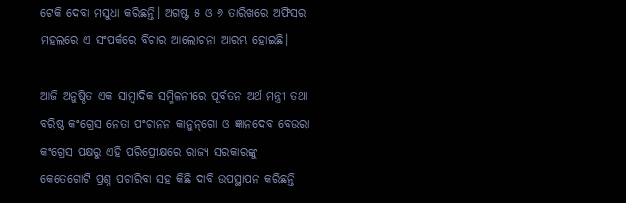ଟେକି ଦେବା ମସୁଧା କରିଛନ୍ତି। ଅଗଷ୍ଟ ୫ ଓ ୬ ତାରିଖରେ ଅଫିସର ମହଲରେ ଏ ସଂପର୍କରେ ବିଚାର ଆଲୋଚନା ଆରମ୍ଭ ହୋଇଛି।

ଆଜି ଅନୁଷ୍ଠିତ ଏକ ସାମ୍ବାଦିକ ସମ୍ମିଳନୀରେ ପୂର୍ବତନ ଅର୍ଥ ମନ୍ତ୍ରୀ ତଥା ବରିଷ୍ଠ କଂଗ୍ରେସ ନେତା ପଂଚାନନ କାନୁନ୍‌ଗୋ ଓ ଜ୍ଞାନଦେବ ବେଉରା କଂଗ୍ରେସ ପକ୍ଷରୁ ଏହି ପରିପ୍ରେୀକ୍ଷରେ ରାଜ୍ୟ ସରକାରଙ୍କୁ କେତେଗୋଟି ପ୍ରଶ୍ନ ପଚାରିବା ସହ କିଛି ଦାବି ଉପସ୍ଥାପନ କରିଛନ୍ତି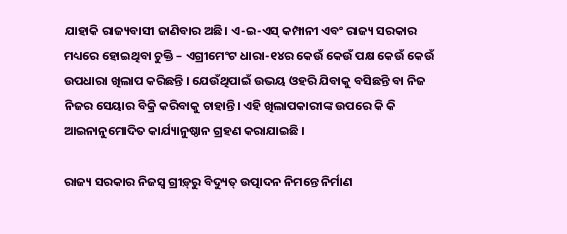ଯାହାକି ରାଜ୍ୟବାସୀ ଜାଣିବାର ଅଛି। ଏ-ଇ-ଏସ୍ କମ୍ପାନୀ ଏବଂ ରାଜ୍ୟ ସରକାର ମଧ୍ୟରେ ହୋଇଥିବା ଚୁକ୍ତି – ଏଗ୍ରୀମେଂଟ ଧାରା-୧୪ର କେଉଁ କେଉଁ ପକ୍ଷ କେଉଁ କେଉଁ ଉପଧାରା ଖିଲାପ କରିଛନ୍ତି । ଯେଉଁଥିପାଇଁ ଉଭୟ ଓହରି ଯିବାକୁ ବସିଛନ୍ତି ବା ନିଜ ନିଜର ସେୟାର ବିକ୍ରି କରିବାକୁ ଚାହାନ୍ତି। ଏହି ଖିଲାପକାରୀଙ୍କ ଉପରେ କି କି ଆଇନାନୁମୋଦିତ କାର୍ଯ୍ୟାନୁଷ୍ଠାନ ଗ୍ରହଣ କରାଯାଇଛି ।

ରାଜ୍ୟ ସରକାର ନିଜସ୍ୱ ଗ୍ରୀଡ଼୍‌ରୁ ବିଦ୍ୟୁତ୍ ଉତ୍ପାଦନ ନିମନ୍ତେ ନିର୍ମାଣ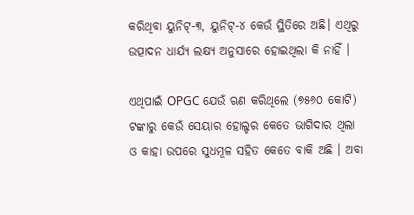କରିଥିବା ୟୁନିଟ୍‌-୩, ୟୁନିଟ୍‌-୪ କେଉଁ ସ୍ଥିତିରେ ଅଛି। ଏଥିରୁ ଉତ୍ପାଦନ ଧାର୍ଯ୍ୟ ଲକ୍ଷ୍ୟ ଅନୁସାରେ ହୋଇଥିଲା କି ନାହିଁ ।

ଏଥିପାଇଁ OPGC ଯେଉଁ ଋଣ କରିଥିଲେ (୭୫୬୦ କୋଟି) ଟଙ୍କାରୁ କେଉଁ ସେୟାର ହୋଲ୍ଡର କେତେ ଭାଗିଦାର ଥିଲା ଓ କାହା ଉପରେ ସୁଧମୂଳ ସହିତ କେତେ ବାକି ଅଛି । ଅବା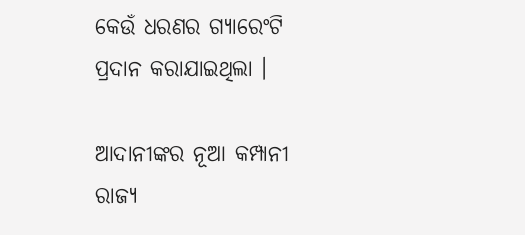କେଉଁ ଧରଣର ଗ୍ୟାରେଂଟି ପ୍ରଦାନ କରାଯାଇଥିଲା ।

ଆଦାନୀଙ୍କର ନୂଆ କମ୍ପାନୀ ରାଜ୍ୟ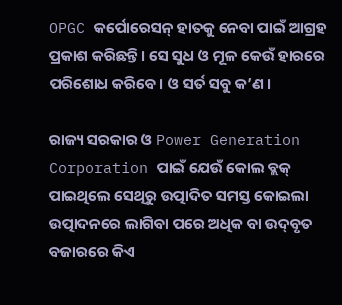OPGC କର୍ପୋରେସନ୍ ହାତକୁ ନେବା ପାଇଁ ଆଗ୍ରହ ପ୍ରକାଶ କରିଛନ୍ତି। ସେ ସୁଧ ଓ ମୂଳ କେଉଁ ହାରରେ ପରିଶୋଧ କରିବେ। ଓ ସର୍ତ ସବୁ କ’ଣ ।

ରାଜ୍ୟ ସରକାର ଓ Power Generation Corporation ପାଇଁ ଯେଉଁ କୋଲ ବ୍ଲକ୍ ପାଇଥିଲେ ସେଥିରୁ ଉତ୍ପାଦିତ ସମସ୍ତ କୋଇଲା ଉତ୍ପାଦନରେ ଲାଗିବା ପରେ ଅଧିକ ବା ଉଦ୍‌ବୃତ ବଜାରରେ କିଏ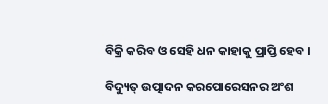ବିକ୍ରି କରିବ ଓ ସେହି ଧନ କାହାକୁ ପ୍ରାପ୍ତି ହେବ ।

ବିଦ୍ୟୁତ୍ ଉତ୍ପାଦନ କରପୋରେସନର ଅଂଶ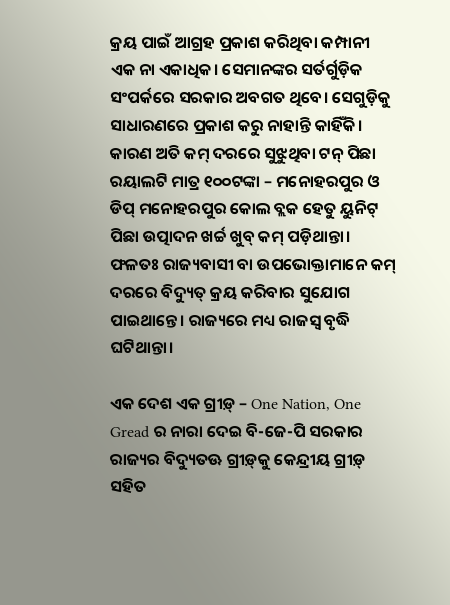କ୍ରୟ ପାଇଁ ଆଗ୍ରହ ପ୍ରକାଶ କରିଥିବା କମ୍ପାନୀ ଏକ ନା ଏକାଧିକ। ସେମାନଙ୍କର ସର୍ତର୍ଗୁଡ଼ିକ ସଂପର୍କରେ ସରକାର ଅବଗତ ଥିବେ। ସେଗୁଡ଼ିକୁ ସାଧାରଣରେ ପ୍ରକାଶ କରୁ ନାହାନ୍ତି କାହିଁକି। କାରଣ ଅତି କମ୍ ଦରରେ ସୁଝୁଥିବା ଟନ୍ ପିଛା ରୟାଲଟି ମାତ୍ର ୧୦୦ଟଙ୍କା – ମନୋହରପୁର ଓ ଡିପ୍ ମନୋହରପୁର କୋଲ ବ୍ଲକ ହେତୁ ୟୁନିଟ୍ ପିଛା ଉତ୍ପାଦନ ଖର୍ଚ୍ଚ ଖୁବ୍ କମ୍ ପଡ଼ିଥାନ୍ତା। ଫଳତଃ ରାଜ୍ୟବାସୀ ବା ଉପଭୋକ୍ତାମାନେ କମ୍ ଦରରେ ବିଦ୍ୟୁତ୍ କ୍ରୟ କରିବାର ସୁଯୋଗ ପାଇଥାନ୍ତେ। ରାଜ୍ୟରେ ମଧ୍ୟ ରାଜସ୍ୱ ବୃଦ୍ଧି ଘଟିଥାନ୍ତା।

ଏକ ଦେଶ ଏକ ଗ୍ରୀଡ଼୍ – One Nation, One Gread ର ନାରା ଦେଇ ବି-ଜେ-ପି ସରକାର ରାଜ୍ୟର ବିଦ୍ୟୁତଊ ଗ୍ରୀଡ଼୍‌କୁ କେନ୍ଦ୍ରୀୟ ଗ୍ରୀଡ଼୍ ସହିତ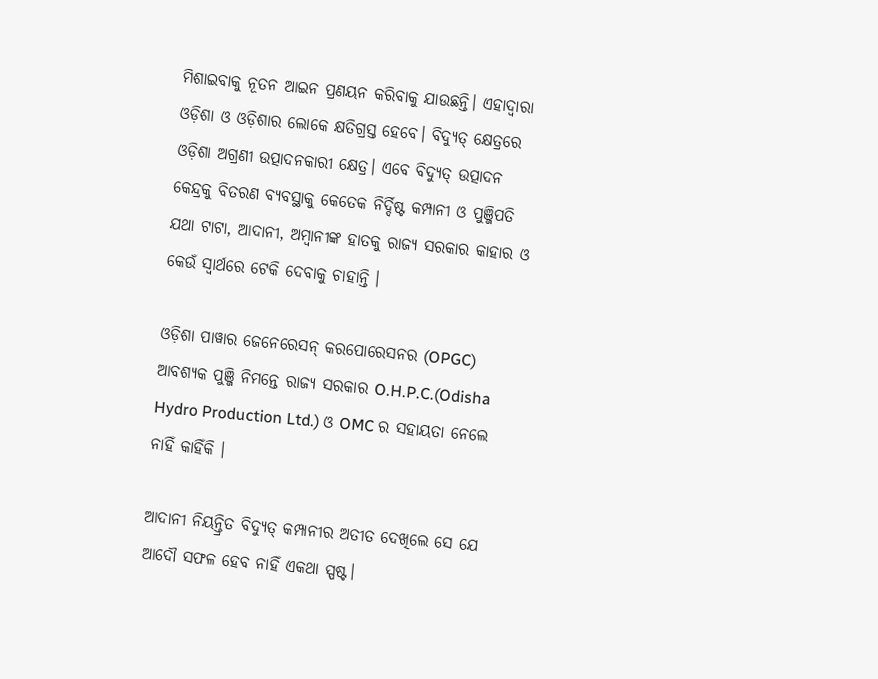ମିଶାଇବାକୁ ନୂତନ ଆଇନ ପ୍ରଣୟନ କରିବାକୁ ଯାଉଛନ୍ତି। ଏହାଦ୍ୱାରା ଓଡ଼ିଶା ଓ ଓଡ଼ିଶାର ଲୋକେ କ୍ଷତିଗ୍ରସ୍ତ ହେବେ। ବିଦ୍ୟୁତ୍ କ୍ଷେତ୍ରରେ ଓଡ଼ିଶା ଅଗ୍ରଣୀ ଉତ୍ପାଦନକାରୀ କ୍ଷେତ୍ର। ଏବେ ବିଦ୍ୟୁତ୍ ଉତ୍ପାଦନ କେନ୍ଦ୍ରକୁ ବିତରଣ ବ୍ୟବସ୍ଥାକୁ କେତେକ ନିର୍ଦ୍ଦିଷ୍ଟ କମ୍ପାନୀ ଓ ପୁଞ୍ଜିପତି ଯଥା ଟାଟା, ଆଦାନୀ, ଅମ୍ବାନୀଙ୍କ ହାତକୁ ରାଜ୍ୟ ସରକାର କାହାର ଓ କେଉଁ ସ୍ୱାର୍ଥରେ ଟେକି ଦେବାକୁ ଚାହାନ୍ତି ।

ଓଡ଼ିଶା ପାୱାର ଜେନେରେସନ୍ କରପୋରେସନର (OPGC) ଆବଶ୍ୟକ ପୁଞ୍ଜି ନିମନ୍ତେ ରାଜ୍ୟ ସରକାର O.H.P.C.(Odisha Hydro Production Ltd.) ଓ OMC ର ସହାୟତା ନେଲେ ନାହିଁ କାହିଁକି ।

ଆଦାନୀ ନିୟନ୍ତ୍ରିତ ବିଦ୍ୟୁତ୍ କମ୍ପାନୀର ଅତୀତ ଦେଖିଲେ ସେ ଯେ ଆଦୌ ସଫଳ ହେବ ନାହିଁ ଏକଥା ସ୍ପଷ୍ଟ।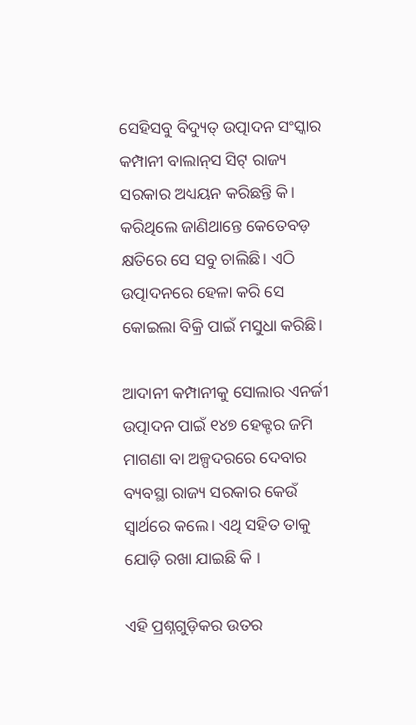ସେହିସବୁ ବିଦ୍ୟୁତ୍ ଉତ୍ପାଦନ ସଂସ୍କାର କମ୍ପାନୀ ବାଲାନ୍‌ସ ସିଟ୍ ରାଜ୍ୟ ସରକାର ଅଧ୍ୟୟନ କରିଛନ୍ତି କି। କରିଥିଲେ ଜାଣିଥାନ୍ତେ କେତେବଡ଼ କ୍ଷତିରେ ସେ ସବୁ ଚାଲିଛି। ଏଠି ଉତ୍ପାଦନରେ ହେଳା କରି ସେ କୋଇଲା ବିକ୍ରି ପାଇଁ ମସୁଧା କରିଛି।

ଆଦାନୀ କମ୍ପାନୀକୁ ସୋଲାର ଏନର୍ଜୀ ଉତ୍ପାଦନ ପାଇଁ ୧୪୭ ହେକ୍ଟର ଜମି ମାଗଣା ବା ଅଳ୍ପଦରରେ ଦେବାର ବ୍ୟବସ୍ଥା ରାଜ୍ୟ ସରକାର କେଉଁ ସ୍ୱାର୍ଥରେ କଲେ। ଏଥି ସହିତ ତାକୁ ଯୋଡ଼ି ରଖା ଯାଇଛି କି ।

ଏହି ପ୍ରଶ୍ନଗୁଡ଼ିକର ଉତର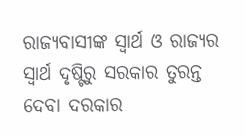ରାଜ୍ୟବାସୀଙ୍କ ସ୍ୱାର୍ଥ ଓ ରାଜ୍ୟର ସ୍ୱାର୍ଥ ଦୃଷ୍ଟିରୁ ସରକାର ତୁରନ୍ତ ଦେବା ଦରକାର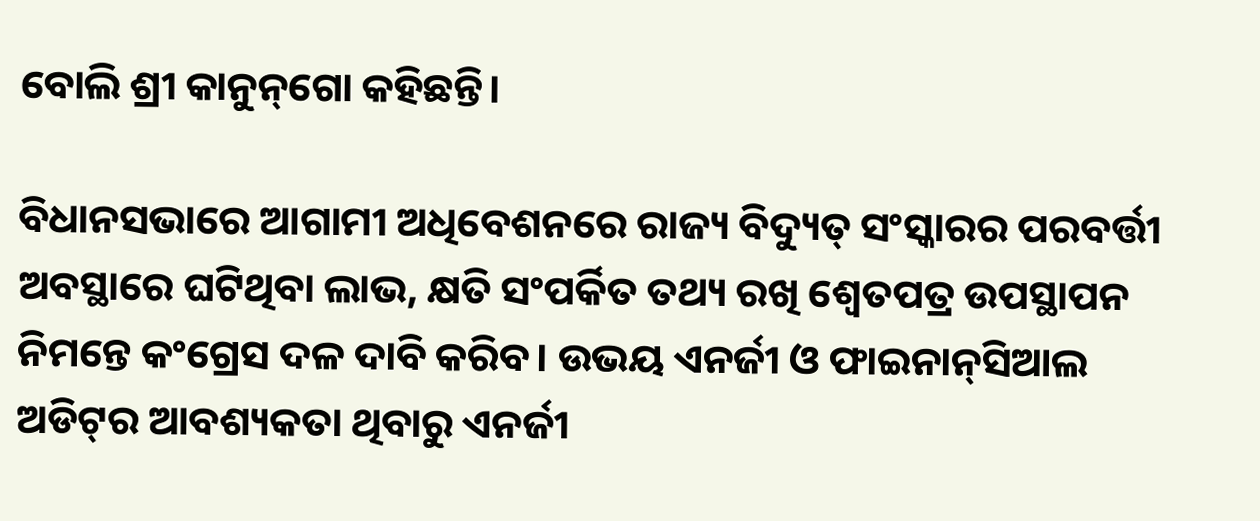ବୋଲି ଶ୍ରୀ କାନୁନ୍‌ଗୋ କହିଛନ୍ତି।

ବିଧାନସଭାରେ ଆଗାମୀ ଅଧିବେଶନରେ ରାଜ୍ୟ ବିଦ୍ୟୁତ୍ ସଂସ୍କାରର ପରବର୍ତ୍ତୀ ଅବସ୍ଥାରେ ଘଟିଥିବା ଲାଭ, କ୍ଷତି ସଂପର୍କିତ ତଥ୍ୟ ରଖି ଶ୍ୱେତପତ୍ର ଉପସ୍ଥାପନ ନିମନ୍ତେ କଂଗ୍ରେସ ଦଳ ଦାବି କରିବ। ଉଭୟ ଏନର୍ଜୀ ଓ ଫାଇନାନ୍‌ସିଆଲ ଅଡିଟ୍‌ର ଆବଶ୍ୟକତା ଥିବାରୁ ଏନର୍ଜୀ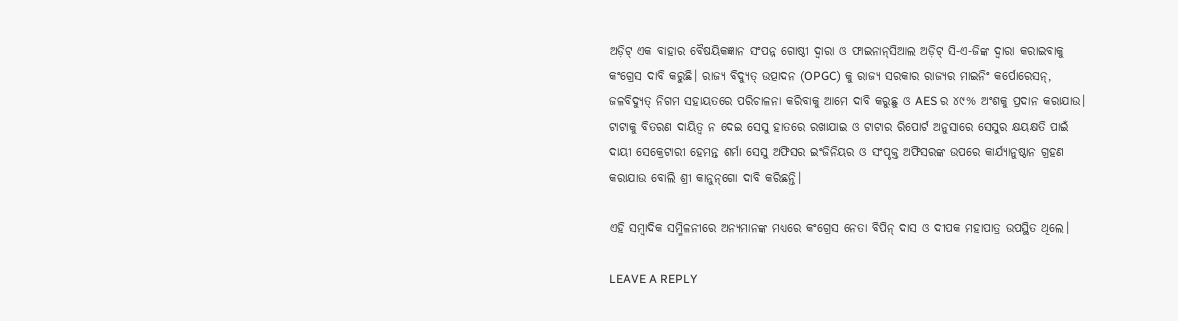ଅଡ଼ିଟ୍ ଏକ ବାହାର ବୈଷୟିକଜ୍ଞାନ ସଂପନ୍ନ ଗୋଷ୍ଠୀ ଦ୍ୱାରା ଓ ଫାଇନାନ୍‌ସିଆଲ ଅଡ଼ିଟ୍ ସି-ଏ-ଜିଙ୍କ ଦ୍ୱାରା କରାଇବାକୁ କଂଗ୍ରେସ ଦାବି କରୁଛି। ରାଜ୍ୟ ବିଦ୍ୟୁତ୍ ଉତ୍ପାଦନ (OPGC) କୁ ରାଜ୍ୟ ସରକାର ରାଜ୍ୟର ମାଇନିଂ କର୍ପୋରେସନ୍‌, ଜଳବିଦ୍ୟୁତ୍ ନିଗମ ସହାୟତରେ ପରିଚାଳନା କରିବାକୁ ଆମେ ଦାବି କରୁଛୁ ଓ AES ର ୪୯% ଅଂଶକୁ ପ୍ରଦାନ କରାଯାଉ। ଟାଟାକୁ ବିତରଣ ଦାୟିତ୍ୱ ନ ଦେଇ ସେସୁ ହାତରେ ରଖାଯାଇ ଓ ଟାଟାର ରିପୋର୍ଟ ଅନୁସାରେ ସେସୁର କ୍ଷୟକ୍ଷତି ପାଇଁ ଦାୟୀ ସେକ୍ରେଟାରୀ ହେମନ୍ତ ଶର୍ମା ସେସୁ ଅଫିସର ଇଂଜିନିୟର ଓ ସଂପୃକ୍ତ ଅଫିସରଙ୍କ ଉପରେ କାର୍ଯ୍ୟାନୁଷ୍ଠାନ ଗ୍ରହଣ କରାଯାଉ ବୋଲି ଶ୍ରୀ କାନୁନ୍‌ଗୋ ଦାବି କରିଛନ୍ତି।

ଏହି ସମ୍ବାଦିକ ସମ୍ମିଳନୀରେ ଅନ୍ୟମାନଙ୍କ ମଧ୍ୟରେ କଂଗ୍ରେସ ନେତା ବିପିନ୍ ଦାସ ଓ ଦୀପକ ମହାପାତ୍ର ଉପସ୍ଥିତ ଥିଲେ।

LEAVE A REPLY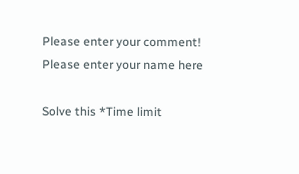Please enter your comment!
Please enter your name here

Solve this *Time limit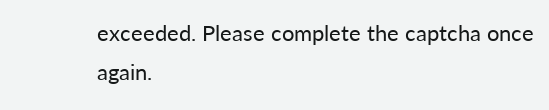exceeded. Please complete the captcha once again.